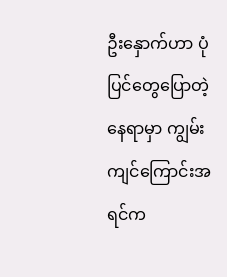ဦးနှောက်ဟာ ပုံပြင်တွေပြောတဲ့နေရာမှာ ကျွမ်းကျင်ကြောင်းအရင်က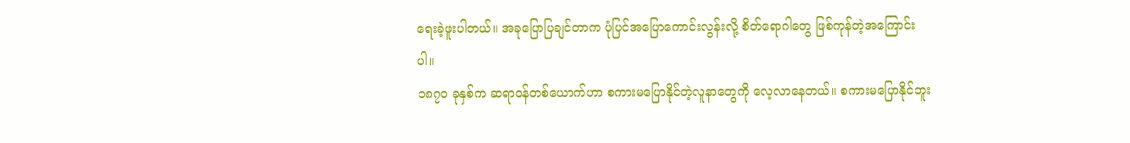ရေးခဲ့ဖူးပါတယ်။ အခုပြောပြချင်တာက ပုံပြင်အပြောကောင်းလွန်းလို့ စိတ်ရောဂါတွေ ဖြစ်ကုန်တဲ့အကြောင်းပါ။
၁၈၇၀ ခုနှစ်က ဆရာဝန်တစ်ယောက်ဟာ စကားမပြောနိုင်တဲ့လူနာတွေကို လေ့လာနေတယ်။ စကားမပြောနိုင်ဘူး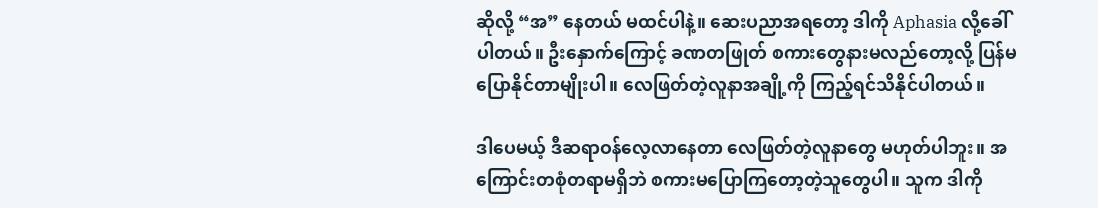ဆိုလို့ “အ” နေတယ် မထင်ပါနဲ့။ ဆေးပညာအရတော့ ဒါကို Aphasia လို့ခေါ်ပါတယ်။ ဦးနှောက်ကြောင့် ခဏတဖြုတ် စကားတွေနားမလည်တော့လို့ ပြန်မပြောနိုင်တာမျိုးပါ။ လေဖြတ်တဲ့လူနာအချို့ကို ကြည့်ရင်သိနိုင်ပါတယ်။

ဒါပေမယ့် ဒီဆရာဝန်လေ့လာနေတာ လေဖြတ်တဲ့လူနာတွေ မဟုတ်ပါဘူး။ အကြောင်းတစုံတရာမရှိဘဲ စကားမပြောကြတော့တဲ့သူတွေပါ။ သူက ဒါကို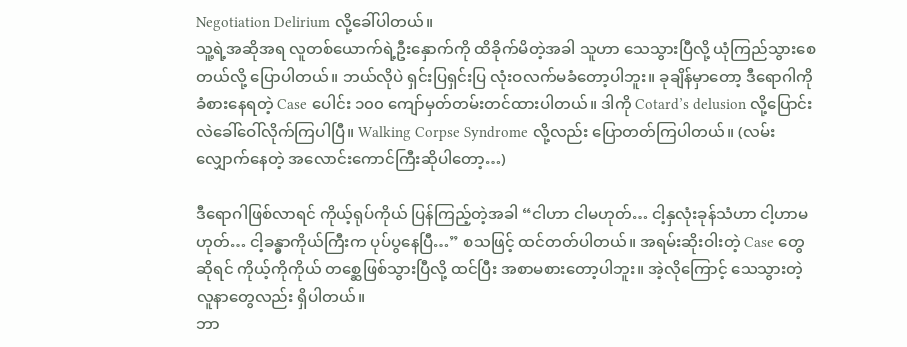Negotiation Delirium လို့ခေါ်ပါတယ်။
သူ့ရဲ့အဆိုအရ လူတစ်ယောက်ရဲ့ဦးနှောက်ကို ထိခိုက်မိတဲ့အခါ သူဟာ သေသွားပြီလို့ ယုံကြည်သွားစေတယ်လို့ ပြောပါတယ်။ ဘယ်လိုပဲ ရှင်းပြရှင်းပြ လုံးဝလက်မခံတော့ပါဘူး။ ခုချိန်မှာတော့ ဒီရောဂါကို ခံစားနေရတဲ့ Case ပေါင်း ၁၀၀ ကျော်မှတ်တမ်းတင်ထားပါတယ်။ ဒါကို Cotard’s delusion လို့ပြောင်းလဲခေါ်ဝေါ်လိုက်ကြပါပြီ။ Walking Corpse Syndrome လို့လည်း ပြောတတ်ကြပါတယ်။ (လမ်းလျှောက်နေတဲ့ အလောင်းကောင်ကြီးဆိုပါတော့…)

ဒီရောဂါဖြစ်လာရင် ကိုယ့်ရုပ်ကိုယ် ပြန်ကြည့်တဲ့အခါ “ငါဟာ ငါမဟုတ်… ငါ့နှလုံးခုန်သံဟာ ငါ့ဟာမဟုတ်… ငါ့ခန္ဓာကိုယ်ကြီးက ပုပ်ပွနေပြီ…” စသဖြင့် ထင်တတ်ပါတယ်။ အရမ်းဆိုးဝါးတဲ့ Case တွေဆိုရင် ကိုယ့်ကိုကိုယ် တစ္ဆေဖြစ်သွားပြီလို့ ထင်ပြီး အစာမစားတော့ပါဘူး။ အဲ့လိုကြောင့် သေသွားတဲ့ လူနာတွေလည်း ရှိပါတယ်။
ဘာ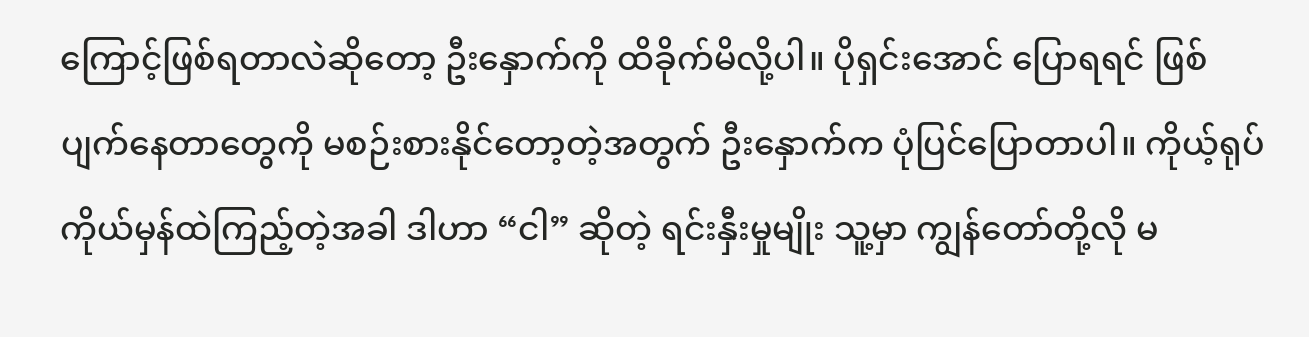ကြောင့်ဖြစ်ရတာလဲဆိုတော့ ဦးနှောက်ကို ထိခိုက်မိလို့ပါ။ ပိုရှင်းအောင် ပြောရရင် ဖြစ်ပျက်နေတာတွေကို မစဉ်းစားနိုင်တော့တဲ့အတွက် ဦးနှောက်က ပုံပြင်ပြောတာပါ။ ကိုယ့်ရုပ်ကိုယ်မှန်ထဲကြည့်တဲ့အခါ ဒါဟာ “ငါ” ဆိုတဲ့ ရင်းနှီးမှုမျိုး သူ့မှာ ကျွန်တော်တို့လို မ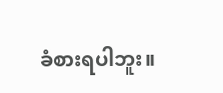ခံစားရပါဘူး။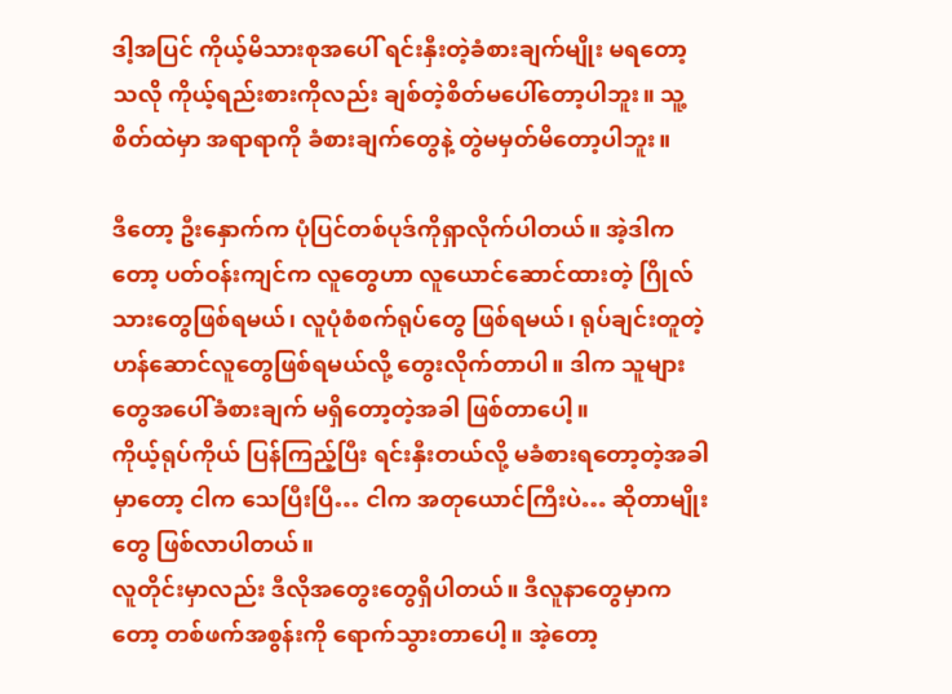ဒါ့အပြင် ကိုယ့်မိသားစုအပေါ် ရင်းနှီးတဲ့ခံစားချက်မျိုး မရတော့သလို ကိုယ့်ရည်းစားကိုလည်း ချစ်တဲ့စိတ်မပေါ်တော့ပါဘူး။ သူ့စိတ်ထဲမှာ အရာရာကို ခံစားချက်တွေနဲ့ တွဲမမှတ်မိတော့ပါဘူး။

ဒီတော့ ဦးနှောက်က ပုံပြင်တစ်ပုဒ်ကိုရှာလိုက်ပါတယ်။ အဲ့ဒါကတော့ ပတ်ဝန်းကျင်က လူတွေဟာ လူယောင်ဆောင်ထားတဲ့ ဂြိုလ်သားတွေဖြစ်ရမယ်၊ လူပုံစံစက်ရုပ်တွေ ဖြစ်ရမယ်၊ ရုပ်ချင်းတူတဲ့ ဟန်ဆောင်လူတွေဖြစ်ရမယ်လို့ တွေးလိုက်တာပါ။ ဒါက သူများတွေအပေါ်ခံစားချက် မရှိတော့တဲ့အခါ ဖြစ်တာပေါ့။
ကိုယ့်ရုပ်ကိုယ် ပြန်ကြည့်ပြီး ရင်းနှီးတယ်လို့ မခံစားရတော့တဲ့အခါမှာတော့ ငါက သေပြီးပြီ… ငါက အတုယောင်ကြီးပဲ… ဆိုတာမျိုးတွေ ဖြစ်လာပါတယ်။
လူတိုင်းမှာလည်း ဒီလိုအတွေးတွေရှိပါတယ်။ ဒီလူနာတွေမှာကတော့ တစ်ဖက်အစွန်းကို ရောက်သွားတာပေါ့။ အဲ့တော့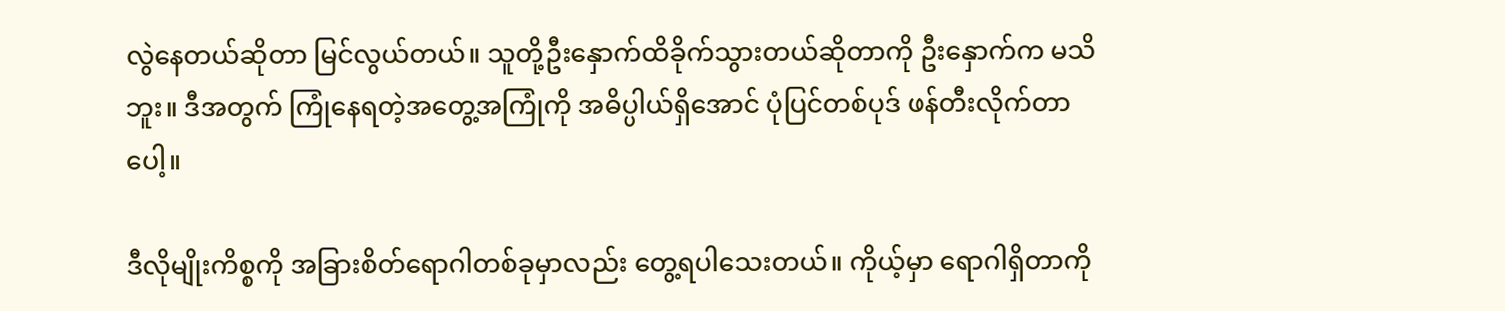လွဲနေတယ်ဆိုတာ မြင်လွယ်တယ်။ သူတို့ဦးနှောက်ထိခိုက်သွားတယ်ဆိုတာကို ဦးနှောက်က မသိဘူး။ ဒီအတွက် ကြုံနေရတဲ့အတွေ့အကြုံကို အဓိပ္ပါယ်ရှိအောင် ပုံပြင်တစ်ပုဒ် ဖန်တီးလိုက်တာပေါ့။

ဒီလိုမျိုးကိစ္စကို အခြားစိတ်ရောဂါတစ်ခုမှာလည်း တွေ့ရပါသေးတယ်။ ကိုယ့်မှာ ရောဂါရှိတာကို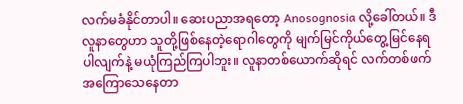လက်မခံနိုင်တာပါ။ ဆေးပညာအရတော့ Anosognosia လို့ခေါ်တယ်။ ဒီလူနာတွေဟာ သူတို့ဖြစ်နေတဲ့ရောဂါတွေကို မျက်မြင်ကိုယ်တွေ့မြင်နေရပါလျက်နဲ့ မယုံကြည်ကြပါဘူး။ လူနာတစ်ယောက်ဆိုရင် လက်တစ်ဖက်အကြောသေနေတာ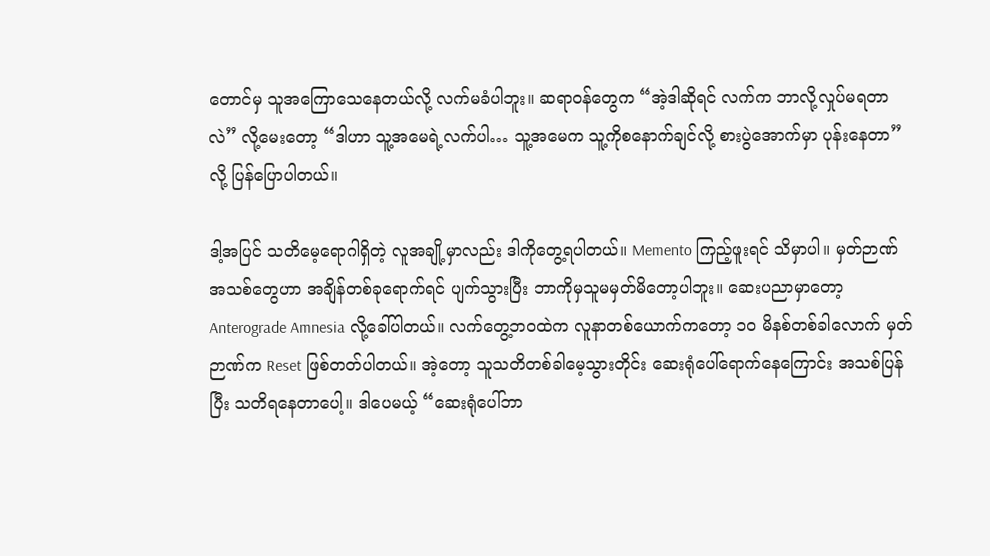တောင်မှ သူအကြောသေနေတယ်လို့ လက်မခံပါဘူး။ ဆရာဝန်တွေက “အဲ့ဒါဆိုရင် လက်က ဘာလို့လှုပ်မရတာလဲ” လို့မေးတော့ “ဒါဟာ သူ့အမေရဲ့လက်ပါ… သူ့အမေက သူ့ကိုစနောက်ချင်လို့ စားပွဲအောက်မှာ ပုန်းနေတာ” လို့ ပြန်ပြောပါတယ်။

ဒါ့အပြင် သတိမေ့ရောဂါရှိတဲ့ လူအချို့မှာလည်း ဒါကိုတွေ့ရပါတယ်။ Memento ကြည့်ဖူးရင် သိမှာပါ။ မှတ်ဉာဏ်အသစ်တွေဟာ အချိန်တစ်ခုရောက်ရင် ပျက်သွားပြီး ဘာကိုမှသူမမှတ်မိတော့ပါဘူး။ ဆေးပညာမှာတော့ Anterograde Amnesia လို့ခေါ်ပါတယ်။ လက်တွေ့ဘဝထဲက လူနာတစ်ယောက်ကတော့ ၁၀ မိနစ်တစ်ခါလောက် မှတ်ဉာဏ်က Reset ဖြစ်တတ်ပါတယ်။ အဲ့တော့ သူသတိတစ်ခါမေ့သွားတိုင်း ဆေးရုံပေါ်ရောက်နေကြောင်း အသစ်ပြန်ပြီး သတိရနေတာပေါ့။ ဒါပေမယ့် “ဆေးရုံပေါ်ဘာ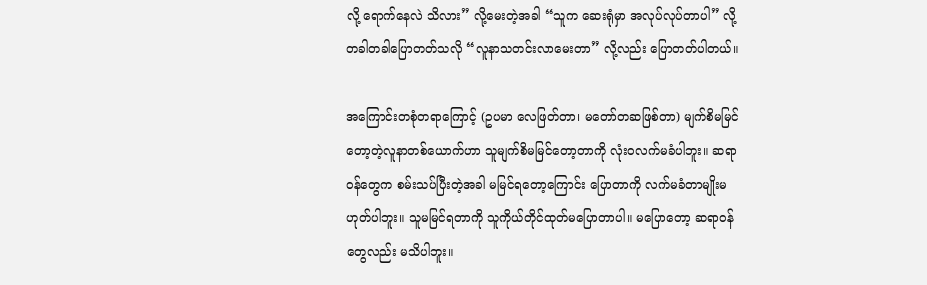လို့ ရောက်နေလဲ သိလား” လို့မေးတဲ့အခါ “သူက ဆေးရုံမှာ အလုပ်လုပ်တာပါ” လို့ တခါတခါပြောတတ်သလို “လူနာသတင်းလာမေးတာ” လို့လည်း ပြောတတ်ပါတယ်။

အကြောင်းတစုံတရာကြောင့် (ဥပမာ လေဖြတ်တာ၊ မတော်တဆဖြစ်တာ) မျက်စိမမြင်တော့တဲ့လူနာတစ်ယောက်ဟာ သူမျက်စိမမြင်တော့တာကို လုံးဝလက်မခံပါဘူး။ ဆရာဝန်တွေက စမ်းသပ်ပြီးတဲ့အခါ မမြင်ရတော့ကြောင်း ပြောတာကို လက်မခံတာမျိုးမဟုတ်ပါဘူး။ သူမမြင်ရတာကို သူကိုယ်တိုင်ထုတ်မပြောတာပါ။ မပြောတော့ ဆရာဝန်တွေလည်း မသိပါဘူး။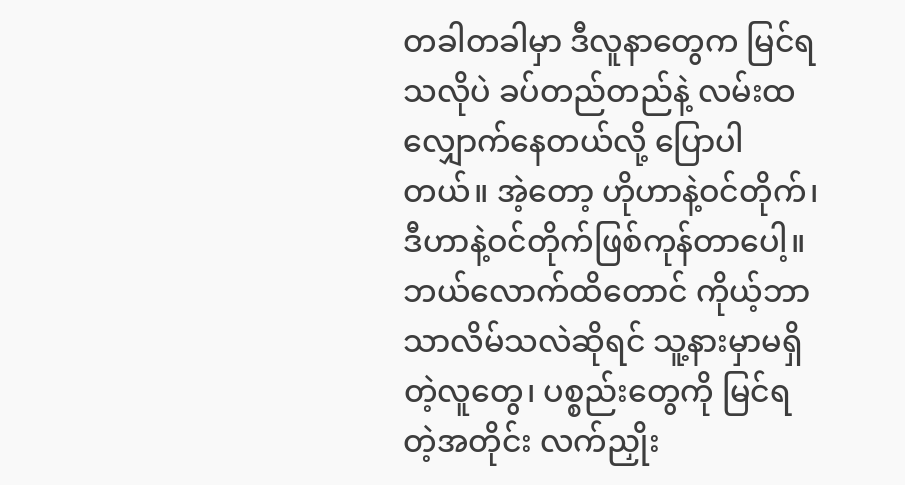တခါတခါမှာ ဒီလူနာတွေက မြင်ရသလိုပဲ ခပ်တည်တည်နဲ့ လမ်းထလျှောက်နေတယ်လို့ ပြောပါတယ်။ အဲ့တော့ ဟိုဟာနဲ့ဝင်တိုက်၊ ဒီဟာနဲ့ဝင်တိုက်ဖြစ်ကုန်တာပေါ့။
ဘယ်လောက်ထိတောင် ကိုယ့်ဘာသာလိမ်သလဲဆိုရင် သူ့နားမှာမရှိတဲ့လူတွေ၊ ပစ္စည်းတွေကို မြင်ရတဲ့အတိုင်း လက်ညှိုး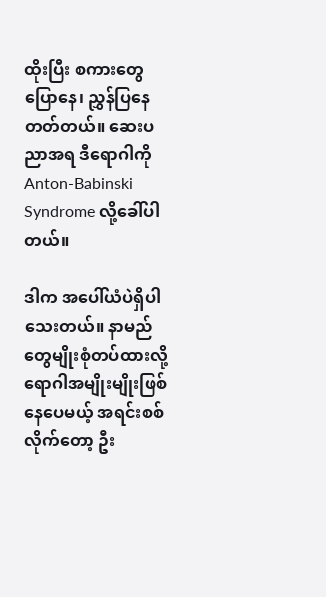ထိုးပြီး စကားတွေပြောနေ၊ ညွှန်ပြနေတတ်တယ်။ ဆေးပညာအရ ဒီရောဂါကို Anton-Babinski Syndrome လို့ခေါ်ပါတယ်။

ဒါက အပေါ်ယံပဲရှိပါသေးတယ်။ နာမည်တွေမျိုးစုံတပ်ထားလို့ ရောဂါအမျိုးမျိုးဖြစ်နေပေမယ့် အရင်းစစ်လိုက်တော့ ဦး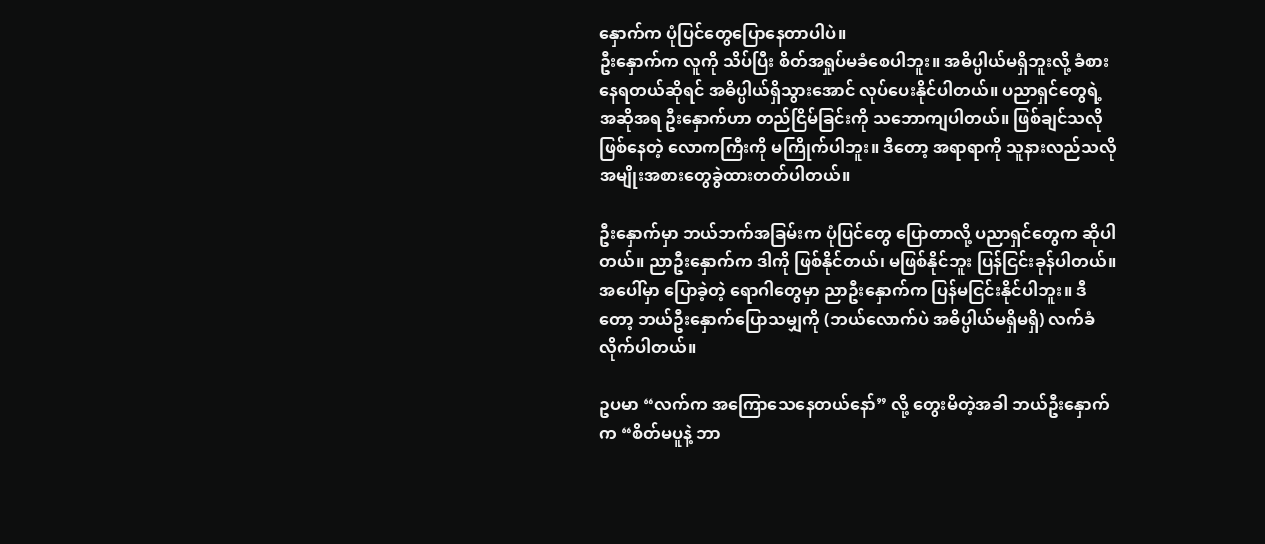နှောက်က ပုံပြင်တွေပြောနေတာပါပဲ။
ဦးနှောက်က လူကို သိပ်ပြီး စိတ်အရှုပ်မခံစေပါဘူး။ အဓိပ္ပါယ်မရှိဘူးလို့ ခံစားနေရတယ်ဆိုရင် အဓိပ္ပါယ်ရှိသွားအောင် လုပ်ပေးနိုင်ပါတယ်။ ပညာရှင်တွေရဲ့ အဆိုအရ ဦးနှောက်ဟာ တည်ငြိမ်ခြင်းကို သဘောကျပါတယ်။ ဖြစ်ချင်သလိုဖြစ်နေတဲ့ လောကကြီးကို မကြိုက်ပါဘူး။ ဒီတော့ အရာရာကို သူနားလည်သလို အမျိုးအစားတွေခွဲထားတတ်ပါတယ်။

ဦးနှောက်မှာ ဘယ်ဘက်အခြမ်းက ပုံပြင်တွေ ပြောတာလို့ ပညာရှင်တွေက ဆိုပါတယ်။ ညာဦးနှောက်က ဒါကို ဖြစ်နိုင်တယ်၊ မဖြစ်နိုင်ဘူး ပြန်ငြင်းခုန်ပါတယ်။
အပေါ်မှာ ပြောခဲ့တဲ့ ရောဂါတွေမှာ ညာဦးနှောက်က ပြန်မငြင်းနိုင်ပါဘူး။ ဒီတော့ ဘယ်ဦးနှောက်ပြောသမျှကို (ဘယ်လောက်ပဲ အဓိပ္ပါယ်မရှိမရှိ) လက်ခံလိုက်ပါတယ်။

ဥပမာ “လက်က အကြောသေနေတယ်နော်” လို့ တွေးမိတဲ့အခါ ဘယ်ဦးနှောက်က “စိတ်မပူနဲ့ ဘာ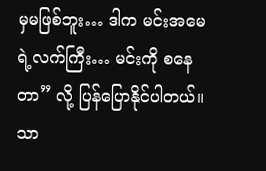မှမဖြစ်ဘူး… ဒါက မင်းအမေရဲ့လက်ကြီး… မင်းကို စနေတာ” လို့ ပြန်ပြောနိုင်ပါတယ်။ သာ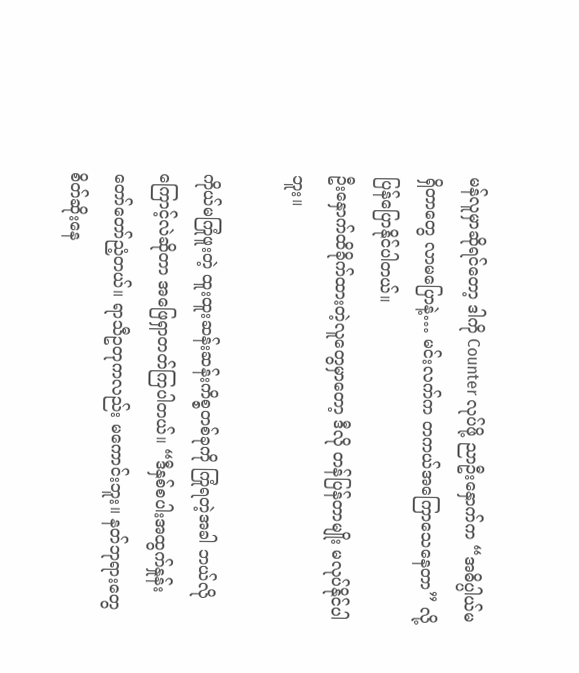မန်လူမှာဆိုရင်တော့ ဒါကို Counter လုပ်ဖို့ ညာဦးနှောက်က “အဓိပ္ပါယ်မရှိတာတွေ လာမပြောနဲ့… မင်းလက်က တကယ်အကြောသေနေတာ” လို့ ပြန်ပြောနိုင်ပါတယ်။
ဦးနှောက်ထိခိုက်ထားတဲ့လူတွေမှာတော့ ဒီလို တန်ပြန်တာမျိုး မလုပ်နိုင်ပါဘူး။

ကိုယ်မကြုံဖူးတဲ့ ထူးထူးဆန်းဆန်းကိစ္စတစ်ခုကို ကြုံရတဲ့အခါ ဘယ်လိုကြောင့်လဲဆိုတာ အဖြေရှာတတ်ကြပါတယ်။ “ဒီနှစ်စပါးအထွက်နှုန်း တော်တော်ညံ့တယ်။ ရာသီဥတုကလည်း မကောင်းဘူး။ နတ်ဘုရားတွေ စိတ်ဆိုးနေ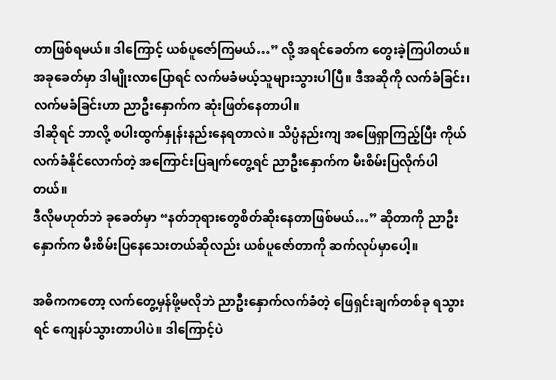တာဖြစ်ရမယ်။ ဒါကြောင့် ယစ်ပူဇော်ကြမယ်…” လို့ အရင်ခေတ်က တွေးခဲ့ကြပါတယ်။
အခုခေတ်မှာ ဒါမျိုးလာပြောရင် လက်မခံမယ့်သူများသွားပါပြီ။ ဒီအဆိုကို လက်ခံခြင်း၊ လက်မခံခြင်းဟာ ညာဦးနှောက်က ဆုံးဖြတ်နေတာပါ။
ဒါဆိုရင် ဘာလို့ စပါးထွက်နှုန်းနည်းနေရတာလဲ။ သိပ္ပံနည်းကျ အဖြေရှာကြည့်ပြီး ကိုယ်လက်ခံနိုင်လောက်တဲ့ အကြောင်းပြချက်တွေ့ရင် ညာဦးနှောက်က မီးစိမ်းပြလိုက်ပါတယ်။
ဒီလိုမဟုတ်ဘဲ ခုခေတ်မှာ “နတ်ဘုရားတွေစိတ်ဆိုးနေတာဖြစ်မယ်…” ဆိုတာကို ညာဦးနှောက်က မီးစိမ်းပြနေသေးတယ်ဆိုလည်း ယစ်ပူဇော်တာကို ဆက်လုပ်မှာပေါ့။

အဓိကကတော့ လက်တွေ့မှန်ဖို့မလိုဘဲ ညာဦးနှောက်လက်ခံတဲ့ ဖြေရှင်းချက်တစ်ခု ရသွားရင် ကျေနပ်သွားတာပါပဲ။ ဒါကြောင့်ပဲ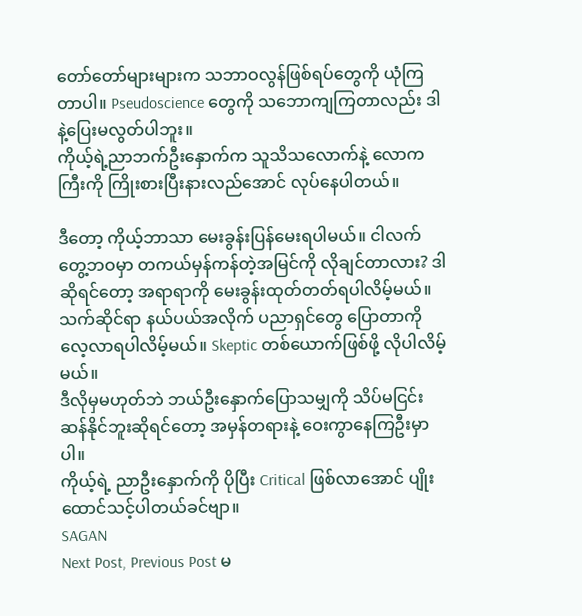တော်တော်များများက သဘာဝလွန်ဖြစ်ရပ်တွေကို ယုံကြတာပါ။ Pseudoscience တွေကို သဘောကျကြတာလည်း ဒါနဲ့ပြေးမလွတ်ပါဘူး။
ကိုယ့်ရဲ့ညာဘက်ဦးနှောက်က သူသိသလောက်နဲ့ လောကကြီးကို ကြိုးစားပြီးနားလည်အောင် လုပ်နေပါတယ်။

ဒီတော့ ကိုယ့်ဘာသာ မေးခွန်းပြန်မေးရပါမယ်။ ငါလက်တွေ့ဘဝမှာ တကယ်မှန်ကန်တဲ့အမြင်ကို လိုချင်တာလား? ဒါဆိုရင်တော့ အရာရာကို မေးခွန်းထုတ်တတ်ရပါလိမ့်မယ်။ သက်ဆိုင်ရာ နယ်ပယ်အလိုက် ပညာရှင်တွေ ပြောတာကို လေ့လာရပါလိမ့်မယ်။ Skeptic တစ်ယောက်ဖြစ်ဖို့ လိုပါလိမ့်မယ်။
ဒီလိုမှမဟုတ်ဘဲ ဘယ်ဦးနှောက်ပြောသမျှကို သိပ်မငြင်းဆန်နိုင်ဘူးဆိုရင်တော့ အမှန်တရားနဲ့ ဝေးကွာနေကြဦးမှာပါ။
ကိုယ့်ရဲ့ ညာဦးနှောက်ကို ပိုပြီး Critical ဖြစ်လာအောင် ပျိုးထောင်သင့်ပါတယ်ခင်ဗျာ။
SAGAN
Next Post, Previous Post မ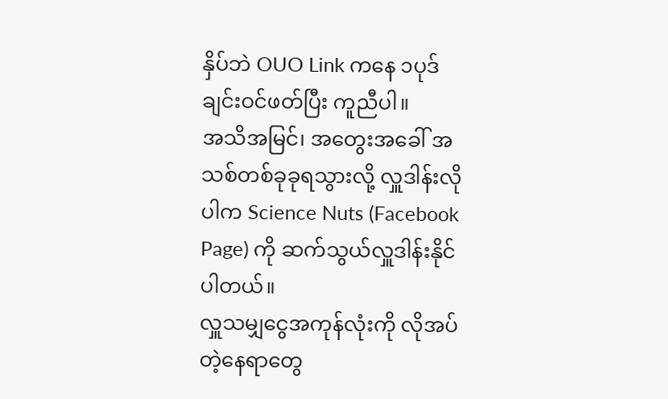နှိပ်ဘဲ OUO Link ကနေ ၁ပုဒ်ချင်းဝင်ဖတ်ပြီး ကူညီပါ။
အသိအမြင်၊ အတွေးအခေါ် အသစ်တစ်ခုခုရသွားလို့ လှူဒါန်းလိုပါက Science Nuts (Facebook Page) ကို ဆက်သွယ်လှူဒါန်းနိုင်ပါတယ်။
လှူသမျှငွေအကုန်လုံးကို လိုအပ်တဲ့နေရာတွေ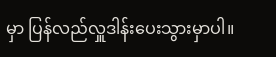မှာ ပြန်လည်လှူဒါန်းပေးသွားမှာပါ။